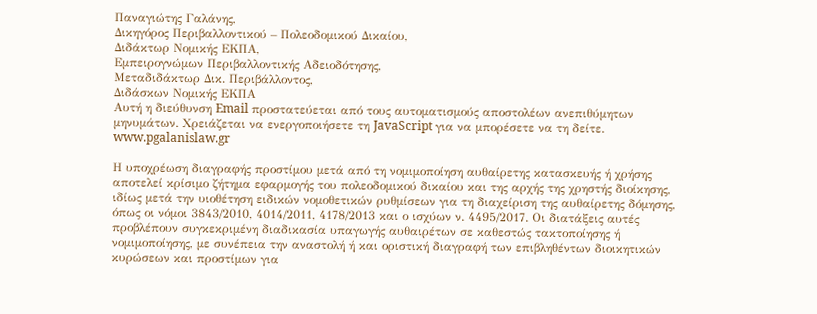Παναγιώτης Γαλάνης,
Δικηγόρος Περιβαλλοντικού – Πολεοδομικού Δικαίου,
Διδάκτωρ Νομικής ΕΚΠΑ,
Εμπειρογνώμων Περιβαλλοντικής Αδειοδότησης,
Μεταδιδάκτωρ Δικ. Περιβάλλοντος,
Διδάσκων Νομικής ΕΚΠΑ
Αυτή η διεύθυνση Email προστατεύεται από τους αυτοματισμούς αποστολέων ανεπιθύμητων μηνυμάτων. Χρειάζεται να ενεργοποιήσετε τη JavaScript για να μπορέσετε να τη δείτε.
www.pgalanislaw.gr

Η υποχρέωση διαγραφής προστίμου μετά από τη νομιμοποίηση αυθαίρετης κατασκευής ή χρήσης αποτελεί κρίσιμο ζήτημα εφαρμογής του πολεοδομικού δικαίου και της αρχής της χρηστής διοίκησης, ιδίως μετά την υιοθέτηση ειδικών νομοθετικών ρυθμίσεων για τη διαχείριση της αυθαίρετης δόμησης, όπως οι νόμοι 3843/2010, 4014/2011, 4178/2013 και ο ισχύων ν. 4495/2017. Οι διατάξεις αυτές προβλέπουν συγκεκριμένη διαδικασία υπαγωγής αυθαιρέτων σε καθεστώς τακτοποίησης ή νομιμοποίησης, με συνέπεια την αναστολή ή και οριστική διαγραφή των επιβληθέντων διοικητικών κυρώσεων και προστίμων για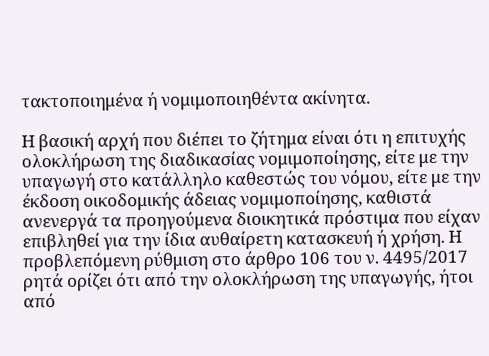τακτοποιημένα ή νομιμοποιηθέντα ακίνητα.

Η βασική αρχή που διέπει το ζήτημα είναι ότι η επιτυχής ολοκλήρωση της διαδικασίας νομιμοποίησης, είτε με την υπαγωγή στο κατάλληλο καθεστώς του νόμου, είτε με την έκδοση οικοδομικής άδειας νομιμοποίησης, καθιστά ανενεργά τα προηγούμενα διοικητικά πρόστιμα που είχαν επιβληθεί για την ίδια αυθαίρετη κατασκευή ή χρήση. Η προβλεπόμενη ρύθμιση στο άρθρο 106 του ν. 4495/2017 ρητά ορίζει ότι από την ολοκλήρωση της υπαγωγής, ήτοι από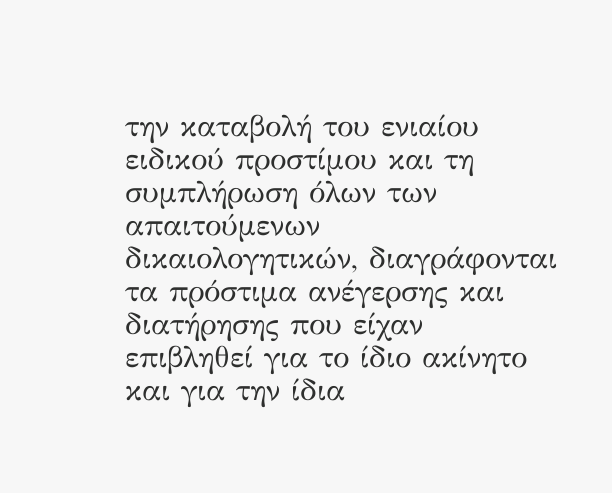την καταβολή του ενιαίου ειδικού προστίμου και τη συμπλήρωση όλων των απαιτούμενων δικαιολογητικών, διαγράφονται τα πρόστιμα ανέγερσης και διατήρησης που είχαν επιβληθεί για το ίδιο ακίνητο και για την ίδια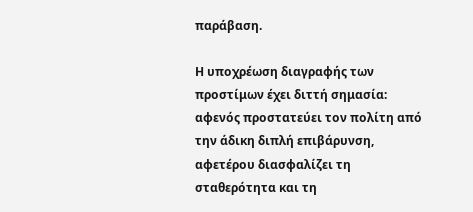παράβαση.

Η υποχρέωση διαγραφής των προστίμων έχει διττή σημασία: αφενός προστατεύει τον πολίτη από την άδικη διπλή επιβάρυνση, αφετέρου διασφαλίζει τη σταθερότητα και τη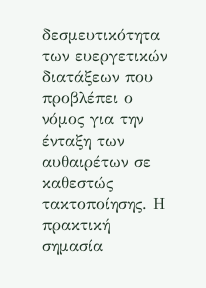δεσμευτικότητα των ευεργετικών διατάξεων που προβλέπει ο νόμος για την ένταξη των αυθαιρέτων σε καθεστώς τακτοποίησης. Η πρακτική σημασία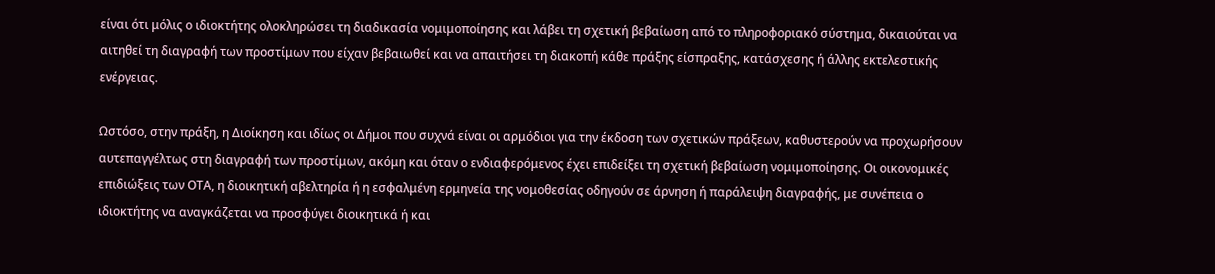είναι ότι μόλις ο ιδιοκτήτης ολοκληρώσει τη διαδικασία νομιμοποίησης και λάβει τη σχετική βεβαίωση από το πληροφοριακό σύστημα, δικαιούται να αιτηθεί τη διαγραφή των προστίμων που είχαν βεβαιωθεί και να απαιτήσει τη διακοπή κάθε πράξης είσπραξης, κατάσχεσης ή άλλης εκτελεστικής ενέργειας.

Ωστόσο, στην πράξη, η Διοίκηση και ιδίως οι Δήμοι που συχνά είναι οι αρμόδιοι για την έκδοση των σχετικών πράξεων, καθυστερούν να προχωρήσουν αυτεπαγγέλτως στη διαγραφή των προστίμων, ακόμη και όταν ο ενδιαφερόμενος έχει επιδείξει τη σχετική βεβαίωση νομιμοποίησης. Οι οικονομικές επιδιώξεις των ΟΤΑ, η διοικητική αβελτηρία ή η εσφαλμένη ερμηνεία της νομοθεσίας οδηγούν σε άρνηση ή παράλειψη διαγραφής, με συνέπεια ο ιδιοκτήτης να αναγκάζεται να προσφύγει διοικητικά ή και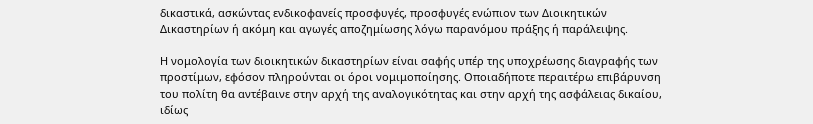δικαστικά, ασκώντας ενδικοφανείς προσφυγές, προσφυγές ενώπιον των Διοικητικών Δικαστηρίων ή ακόμη και αγωγές αποζημίωσης λόγω παρανόμου πράξης ή παράλειψης.

Η νομολογία των διοικητικών δικαστηρίων είναι σαφής υπέρ της υποχρέωσης διαγραφής των προστίμων, εφόσον πληρούνται οι όροι νομιμοποίησης. Οποιαδήποτε περαιτέρω επιβάρυνση του πολίτη θα αντέβαινε στην αρχή της αναλογικότητας και στην αρχή της ασφάλειας δικαίου, ιδίως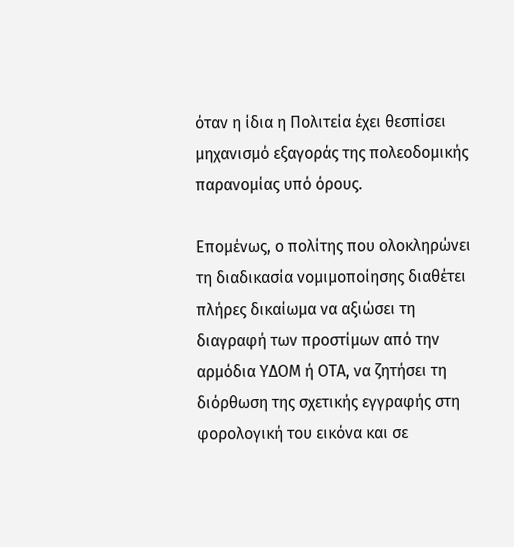όταν η ίδια η Πολιτεία έχει θεσπίσει μηχανισμό εξαγοράς της πολεοδομικής παρανομίας υπό όρους.

Επομένως, ο πολίτης που ολοκληρώνει τη διαδικασία νομιμοποίησης διαθέτει πλήρες δικαίωμα να αξιώσει τη διαγραφή των προστίμων από την αρμόδια ΥΔΟΜ ή ΟΤΑ, να ζητήσει τη διόρθωση της σχετικής εγγραφής στη φορολογική του εικόνα και σε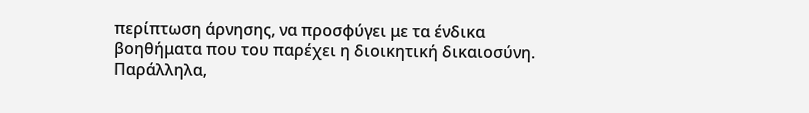περίπτωση άρνησης, να προσφύγει με τα ένδικα βοηθήματα που του παρέχει η διοικητική δικαιοσύνη. Παράλληλα,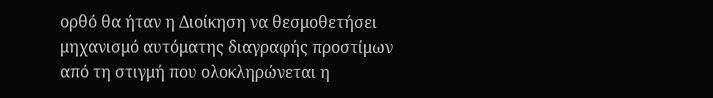ορθό θα ήταν η Διοίκηση να θεσμοθετήσει μηχανισμό αυτόματης διαγραφής προστίμων από τη στιγμή που ολοκληρώνεται η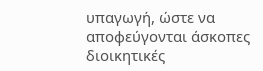υπαγωγή, ώστε να αποφεύγονται άσκοπες διοικητικές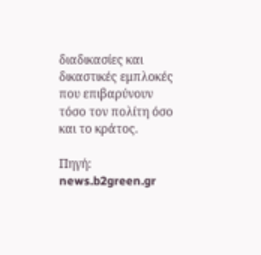διαδικασίες και δικαστικές εμπλοκές που επιβαρύνουν τόσο τον πολίτη όσο και το κράτος.

Πηγή: news.b2green.gr